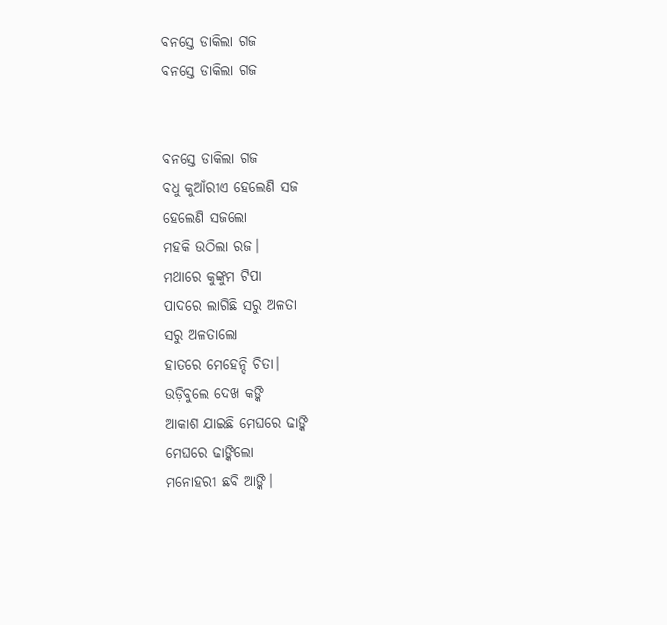ବନସ୍ତେ ଡାକିଲା ଗଜ
ବନସ୍ତେ ଡାକିଲା ଗଜ


ବନସ୍ତେ ଡାକିଲା ଗଜ
ବଧୁ କୁଆଁରୀଏ ହେଲେଣି ସଜ
ହେଲେଣି ସଜଲୋ
ମହକି ଉଠିଲା ରଜ।
ମଥାରେ କୁଙ୍କୁମ ଟିପା
ପାଦରେ ଲାଗିଛି ସରୁ ଅଳତା
ସରୁ ଅଳତାଲୋ
ହାତରେ ମେହେନ୍ଦି ଚିତା।
ଉଡ଼ିବୁଲେ ଦେଖ କଙ୍କି
ଆକାଶ ଯାଇଛି ମେଘରେ ଢାଙ୍କି
ମେଘରେ ଢାଙ୍କିଲୋ
ମନୋହରୀ ଛବି ଆଙ୍କି।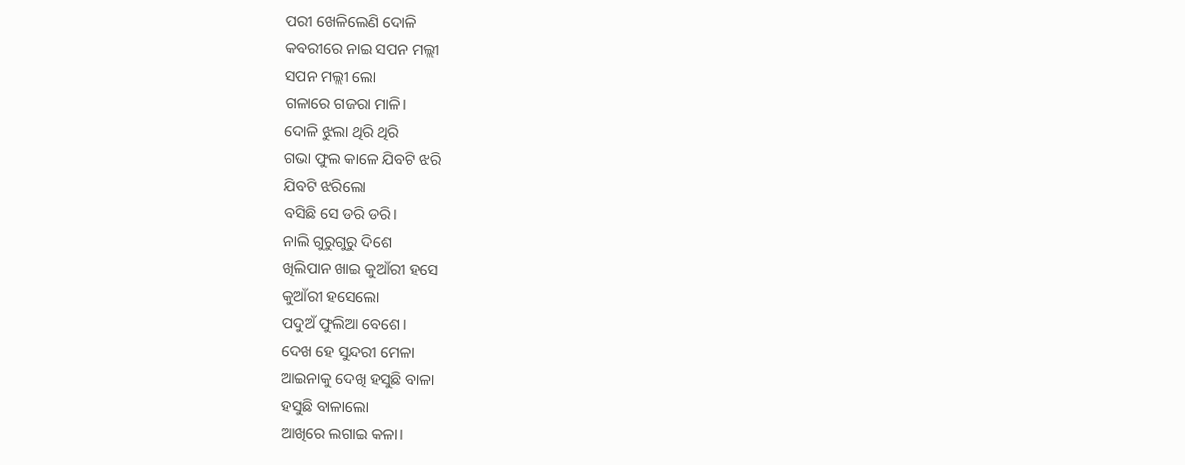ପରୀ ଖେଳିଲେଣି ଦୋଳି
କବରୀରେ ନାଇ ସପନ ମଲ୍ଲୀ
ସପନ ମଲ୍ଲୀ ଲୋ
ଗଳାରେ ଗଜରା ମାଳି।
ଦୋଳି ଝୁଲା ଥିରି ଥିରି
ଗଭା ଫୁଲ କାଳେ ଯିବଟି ଝରି
ଯିବଟି ଝରିଲୋ
ବସିଛି ସେ ଡରି ଡରି।
ନାଲି ଗୁରୁଗୁରୁ ଦିଶେ
ଖିଲିପାନ ଖାଇ କୁଆଁରୀ ହସେ
କୁଆଁରୀ ହସେଲୋ
ପଦୁଅଁ ଫୁଲିଆ ବେଶେ।
ଦେଖ ହେ ସୁନ୍ଦରୀ ମେଳା
ଆଇନାକୁ ଦେଖି ହସୁଛି ବାଳା
ହସୁଛି ବାଳାଲୋ
ଆଖିରେ ଲଗାଇ କଳା।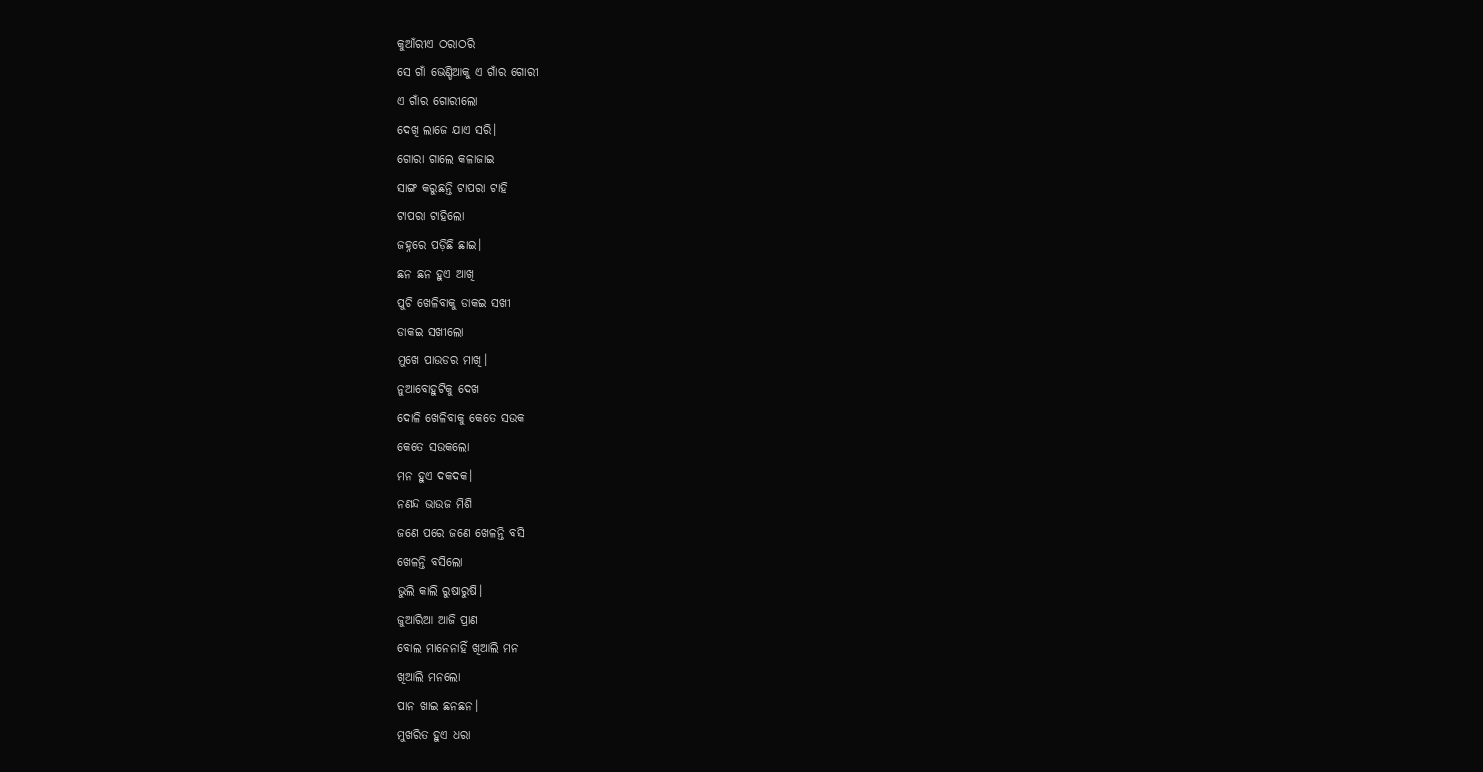କୁଆଁରୀଏ ଠରାଠରି
ସେ ଗାଁ ଭେଣ୍ଡିଆକୁ ଏ ଗାଁର ଗୋରୀ
ଏ ଗାଁର ଗୋରୀଲୋ
ଦେଖି ଲାଜେ ଯାଏ ସରି।
ଗୋରା ଗାଲେ କଳାଜାଇ
ସାଙ୍ଗ କରୁଛନ୍ତି ଟାପରା ଟାହି
ଟାପରା ଟାହିଲୋ
ଜହ୍ନରେ ପଡ଼ିଛି ଛାଇ।
ଛନ ଛନ ହୁଏ ଆଖି
ପୁଚି ଖେଳିବାକୁ ଡାକଇ ସଖୀ
ଡାକଇ ସଖୀଲୋ
ମୁଖେ ପାଉଡର ମାଖି।
ନୁଆବୋହୁଟିକୁ ଦେଖ
ଦୋଳି ଖେଳିବାକୁ କେତେ ସଉକ
କେତେ ସଉକଲୋ
ମନ ହୁଏ ଦକଦକ।
ନଣନ୍ଦ ଭାଉଜ ମିଶି
ଜଣେ ପରେ ଜଣେ ଖେଳନ୍ତି ବସି
ଖେଳନ୍ତି ବସିଲୋ
ଭୁଲି କାଲି ରୁଷାରୁଷି।
ଜୁଆରିଆ ଆଜି ପ୍ରାଣ
ବୋଲ ମାନେନାହିଁ ଖିଆଲି ମନ
ଖିଆଲି ମନଲୋ
ପାନ ଖାଇ ଛନଛନ।
ମୁଖରିତ ହୁଏ ଧରା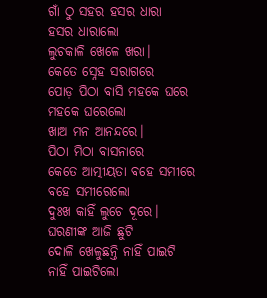ଗାଁ ଠୁ ସହର ହସର ଧାରା
ହସର ଧାରାଲୋ
ଲୁଚକାଳି ଖେଳେ ଖରା।
କେତେ ସ୍ନେହ ସରାଗରେ
ପୋଡ଼ ପିଠା ବାସି ମହକେ ଘରେ
ମହକେ ଘରେଲୋ
ଖାଅ ମନ ଆନନ୍ଦରେ।
ପିଠା ମିଠା ବାସନାରେ
କେତେ ଆତ୍ମୀୟତା ବହେ ସମୀରେ
ବହେ ସମୀରେଲୋ
ଦୁଃଖ କାହିଁ ଲୁଚେ ଦୂରେ।
ଘରଣୀଙ୍କ ଆଜି ଛୁଟି
ଦୋଳି ଖେଳୁଛନ୍ତି ନାହିଁ ପାଇଟି
ନାହିଁ ପାଇଟିଲୋ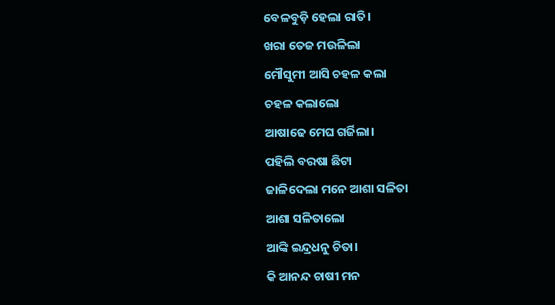ବେଳବୁଡ଼ି ହେଲା ରାତି।
ଖରା ତେଜ ମଉଳିଲା
ମୌସୁମୀ ଆସି ଚହଳ କଲା
ଚହଳ କଲାଲୋ
ଆଷାଢେ ମେଘ ଗର୍ଜିଲା।
ପହିଲି ବରଷା ଛିଟା
ଜାଳିଦେଲା ମନେ ଆଶା ସଳିତା
ଆଶା ସଳିତାଲୋ
ଆଙ୍କି ଇନ୍ଦ୍ରଧନୁ ଚିତା।
କି ଆନନ୍ଦ ଚାଷୀ ମନ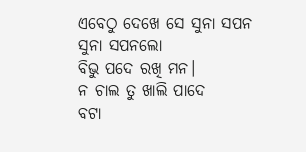ଏବେଠୁ ଦେଖେ ସେ ସୁନା ସପନ
ସୁନା ସପନଲୋ
ବିଭୁ ପଦେ ରଖି ମନ।
ନ ଚାଲ ତୁ ଖାଲି ପାଦେ
ବଟା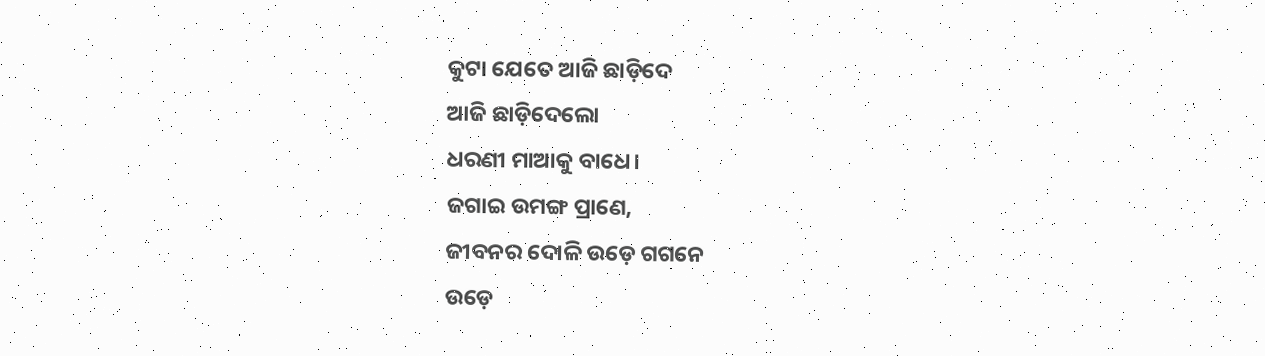କୁଟା ଯେତେ ଆଜି ଛାଡ଼ିଦେ
ଆଜି ଛାଡ଼ିଦେଲୋ
ଧରଣୀ ମାଆକୁ ବାଧେ।
ଜଗାଇ ଉମଙ୍ଗ ପ୍ରାଣେ,
ଜୀବନର ଦୋଳି ଉଡ଼େ ଗଗନେ
ଉଡ଼େ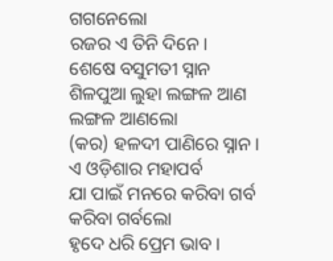ଗଗନେଲୋ
ରଜର ଏ ତିନି ଦିନେ।
ଶେଷେ ବସୁମତୀ ସ୍ନାନ
ଶିଳପୁଆ ଲୁହା ଲଙ୍ଗଳ ଆଣ
ଲଙ୍ଗଳ ଆଣଲୋ
(କର) ହଳଦୀ ପାଣିରେ ସ୍ନାନ।
ଏ ଓଡ଼ିଶାର ମହାପର୍ବ
ଯା ପାଇଁ ମନରେ କରିବା ଗର୍ବ
କରିବା ଗର୍ବଲୋ
ହୃଦେ ଧରି ପ୍ରେମ ଭାବ।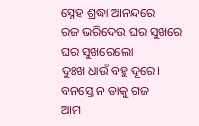ସ୍ନେହ ଶ୍ରଦ୍ଧା ଆନନ୍ଦରେ
ରଜ ଭରିଦେଉ ଘର ସୁଖରେ
ଘର ସୁଖରେଲୋ
ଦୁଃଖ ଧାଉଁ ବହୁ ଦୂରେ।
ବନସ୍ତେ ନ ଡାକୁ ଗଜ
ଆମ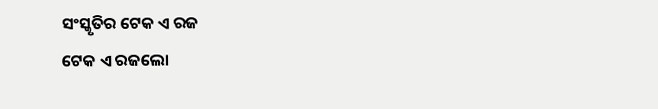ସଂସ୍କୃତିର ଟେକ ଏ ରଜ
ଟେକ ଏ ରଜଲୋ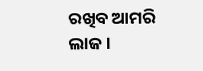ରଖିବ ଆମରି ଲାଜ।